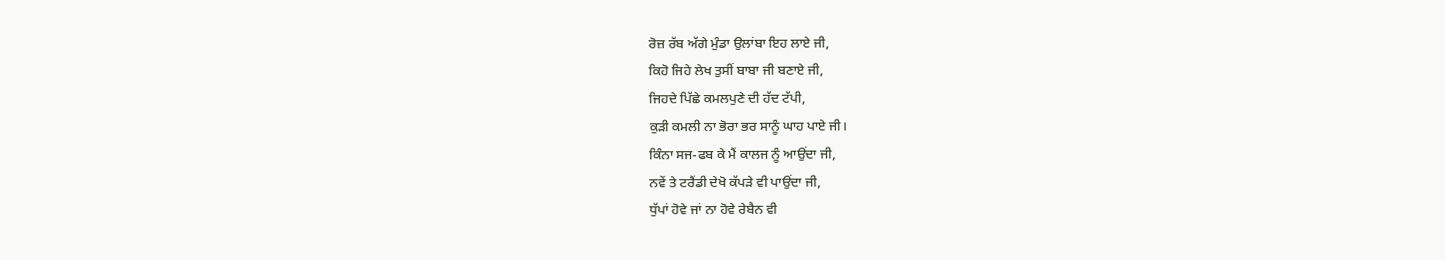ਰੋਜ਼ ਰੱਬ ਅੱਗੇ ਮੁੰਡਾ ਉਲਾਂਬਾ ਇਹ ਲਾਏ ਜੀ,
ਕਿਹੋ ਜਿਹੇ ਲੇਖ ਤੁਸੀਂ ਬਾਬਾ ਜੀ ਬਣਾਏ ਜੀ,
ਜਿਹਦੇ ਪਿੱਛੇ ਕਮਲਪੁਣੇ ਦੀ ਹੱਦ ਟੱਪੀ,
ਕੁੜੀ ਕਮਲੀ ਨਾ ਭੋਰਾ ਭਰ ਸਾਨੂੰ ਘਾਹ ਪਾਏ ਜੀ।
ਕਿੰਨਾ ਸਜ-ਫਬ ਕੇ ਮੈਂ ਕਾਲਜ ਨੂੰ ਆਉਂਦਾ ਜੀ,
ਨਵੇਂ ਤੇ ਟਰੈਂਡੀ ਦੇਖੋ ਕੱਪੜੇ ਵੀ ਪਾਉਂਦਾ ਜੀ,
ਧੁੱਪਾਂ ਹੋਵੇ ਜਾਂ ਨਾ ਹੋਵੇ ਰੇਬੈਨ ਵੀ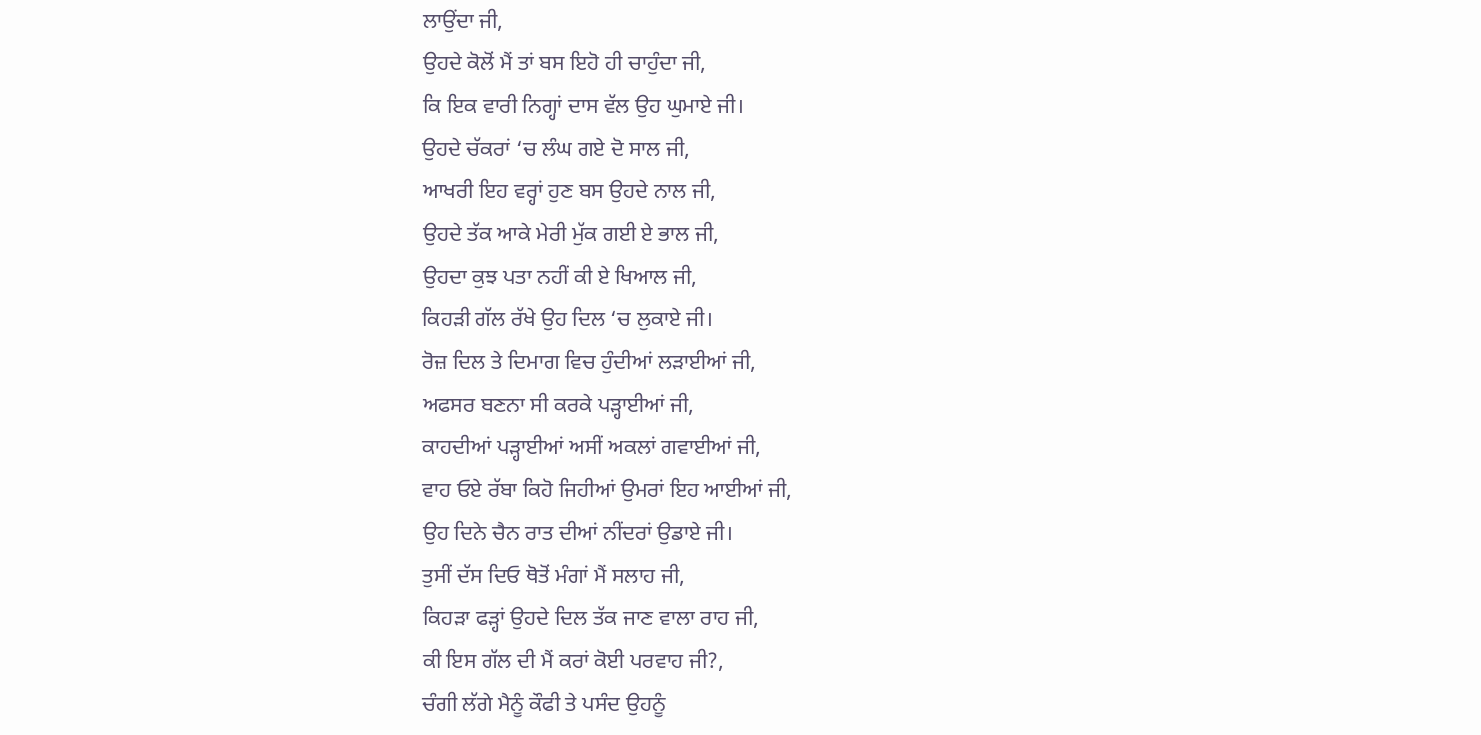ਲਾਉਂਦਾ ਜੀ,
ਉਹਦੇ ਕੋਲੋਂ ਮੈਂ ਤਾਂ ਬਸ ਇਹੋ ਹੀ ਚਾਹੁੰਦਾ ਜੀ,
ਕਿ ਇਕ ਵਾਰੀ ਨਿਗ੍ਹਾਂ ਦਾਸ ਵੱਲ ਉਹ ਘੁਮਾਏ ਜੀ।
ਉਹਦੇ ਚੱਕਰਾਂ ‘ਚ ਲੰਘ ਗਏ ਦੋ ਸਾਲ ਜੀ,
ਆਖਰੀ ਇਹ ਵਰ੍ਹਾਂ ਹੁਣ ਬਸ ਉਹਦੇ ਨਾਲ ਜੀ,
ਉਹਦੇ ਤੱਕ ਆਕੇ ਮੇਰੀ ਮੁੱਕ ਗਈ ਏ ਭਾਲ ਜੀ,
ਉਹਦਾ ਕੁਝ ਪਤਾ ਨਹੀਂ ਕੀ ਏ ਖਿਆਲ ਜੀ,
ਕਿਹੜੀ ਗੱਲ ਰੱਖੇ ਉਹ ਦਿਲ ‘ਚ ਲੁਕਾਏ ਜੀ।
ਰੋਜ਼ ਦਿਲ ਤੇ ਦਿਮਾਗ ਵਿਚ ਹੁੰਦੀਆਂ ਲੜਾਈਆਂ ਜੀ,
ਅਫਸਰ ਬਣਨਾ ਸੀ ਕਰਕੇ ਪੜ੍ਹਾਈਆਂ ਜੀ,
ਕਾਹਦੀਆਂ ਪੜ੍ਹਾਈਆਂ ਅਸੀਂ ਅਕਲਾਂ ਗਵਾਈਆਂ ਜੀ,
ਵਾਹ ਓਏ ਰੱਬਾ ਕਿਹੋ ਜਿਹੀਆਂ ਉਮਰਾਂ ਇਹ ਆਈਆਂ ਜੀ,
ਉਹ ਦਿਨੇ ਚੈਨ ਰਾਤ ਦੀਆਂ ਨੀਂਦਰਾਂ ਉਡਾਏ ਜੀ।
ਤੁਸੀਂ ਦੱਸ ਦਿਓ ਥੋਤੋਂ ਮੰਗਾਂ ਮੈਂ ਸਲਾਹ ਜੀ,
ਕਿਹੜਾ ਫੜ੍ਹਾਂ ਉਹਦੇ ਦਿਲ ਤੱਕ ਜਾਣ ਵਾਲਾ ਰਾਹ ਜੀ,
ਕੀ ਇਸ ਗੱਲ ਦੀ ਮੈਂ ਕਰਾਂ ਕੋਈ ਪਰਵਾਹ ਜੀ?,
ਚੰਗੀ ਲੱਗੇ ਮੈਨੂੰ ਕੌਫੀ ਤੇ ਪਸੰਦ ਉਹਨੂੰ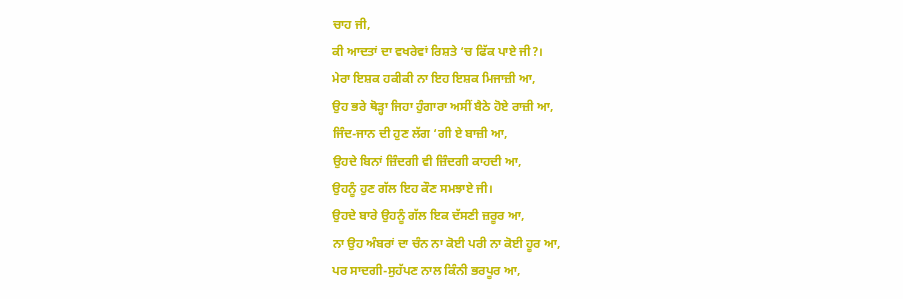ਚਾਹ ਜੀ,
ਕੀ ਆਦਤਾਂ ਦਾ ਵਖਰੇਵਾਂ ਰਿਸ਼ਤੇ ‘ਚ ਫਿੱਕ ਪਾਏ ਜੀ?।
ਮੇਰਾ ਇਸ਼ਕ ਹਕੀਕੀ ਨਾ ਇਹ ਇਸ਼ਕ ਮਿਜਾਜ਼ੀ ਆ,
ਉਹ ਭਰੇ ਥੋੜ੍ਹਾ ਜਿਹਾ ਹੁੰਗਾਰਾ ਅਸੀਂ ਬੈਠੇ ਹੋਏ ਰਾਜ਼ੀ ਆ,
ਜਿੰਦ-ਜਾਨ ਦੀ ਹੁਣ ਲੱਗ ‘ਗੀ ਏ ਬਾਜ਼ੀ ਆ,
ਉਹਦੇ ਬਿਨਾਂ ਜ਼ਿੰਦਗੀ ਵੀ ਜ਼ਿੰਦਗੀ ਕਾਹਦੀ ਆ,
ਉਹਨੂੰ ਹੁਣ ਗੱਲ ਇਹ ਕੌਣ ਸਮਝਾਏ ਜੀ।
ਉਹਦੇ ਬਾਰੇ ਉਹਨੂੰ ਗੱਲ ਇਕ ਦੱਸਣੀ ਜ਼ਰੂਰ ਆ,
ਨਾ ਉਹ ਅੰਬਰਾਂ ਦਾ ਚੰਨ ਨਾ ਕੋਈ ਪਰੀ ਨਾ ਕੋਈ ਹੂਰ ਆ,
ਪਰ ਸਾਦਗੀ-ਸੁਹੱਪਣ ਨਾਲ ਕਿੰਨੀ ਭਰਪੂਰ ਆ,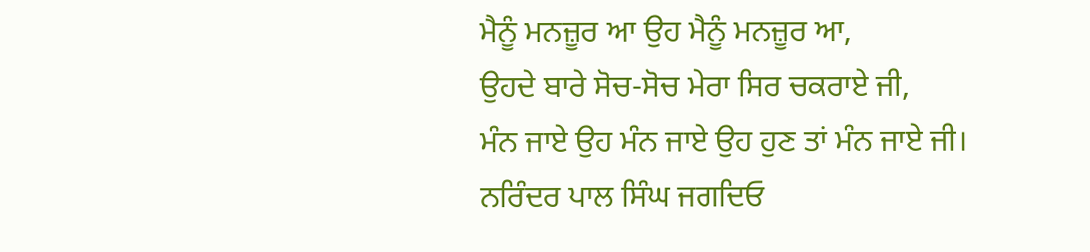ਮੈਨੂੰ ਮਨਜ਼ੂਰ ਆ ਉਹ ਮੈਨੂੰ ਮਨਜ਼ੂਰ ਆ,
ਉਹਦੇ ਬਾਰੇ ਸੋਚ-ਸੋਚ ਮੇਰਾ ਸਿਰ ਚਕਰਾਏ ਜੀ,
ਮੰਨ ਜਾਏ ਉਹ ਮੰਨ ਜਾਏ ਉਹ ਹੁਣ ਤਾਂ ਮੰਨ ਜਾਏ ਜੀ।
ਨਰਿੰਦਰ ਪਾਲ ਸਿੰਘ ਜਗਦਿਓ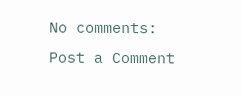No comments:
Post a Comment